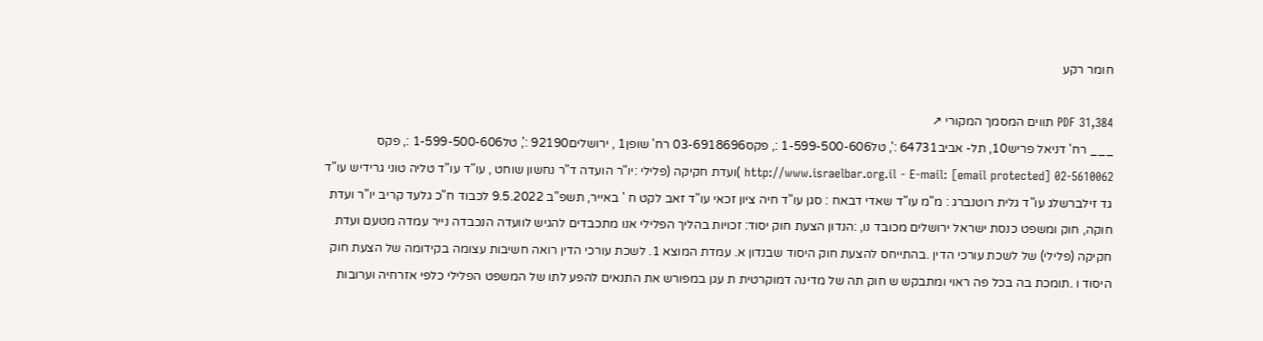חומר רקע

PDF 31,384 תווים המסמך המקורי ↗
___ רח' דניאל פריש10, תל- אביב64731 :', טל1-599-500-606 :, פקס03-6918696 רח' שופן1 , ירושלים92190 :', טל1-599-500-606 :, פקס 02-5610062 http://www.israelbar.org.il - E-mail: [email protected] )ועדת חקיקה (פלילי :יו"ר הועדה ד"ר נחשון שוחט , עו"ד עו"ד טליה טוני גרידיש עו"ד גד זילברשלג עו"ד גלית רוטנברג : מ"מ עו"ד שאדי דבאח : סגן עו"ד חיה ציון זכאי עו"ד זאב לקט ח ' באייר, תשפ"ב 9.5.2022 לכבוד ח"כ גלעד קריב יו"ר ועדת חוקה, חוק ומשפט כנסת ישראל ירושלים מכובד נו, :הנדון הצעת חוק יסוד: זכויות בהליך הפלילי אנו מתכבדים להגיש לוועדה הנכבדה נייר עמדה מטעם ועדת חקיקה (פלילי) של לשכת עורכי הדין .בהתייחס להצעת חוק היסוד שבנדון א. עמדת המוצא 1. לשכת עורכי הדין רואה חשיבות עצומה בקידומה של הצעת חוק היסוד ו .תומכת בה בכל פה ראוי ומתבקש ש חוק תה של מדינה דמוקרטית ת עגן במפורש את התנאים להפע לתו של המשפט הפלילי כלפי אזרחיה וערובות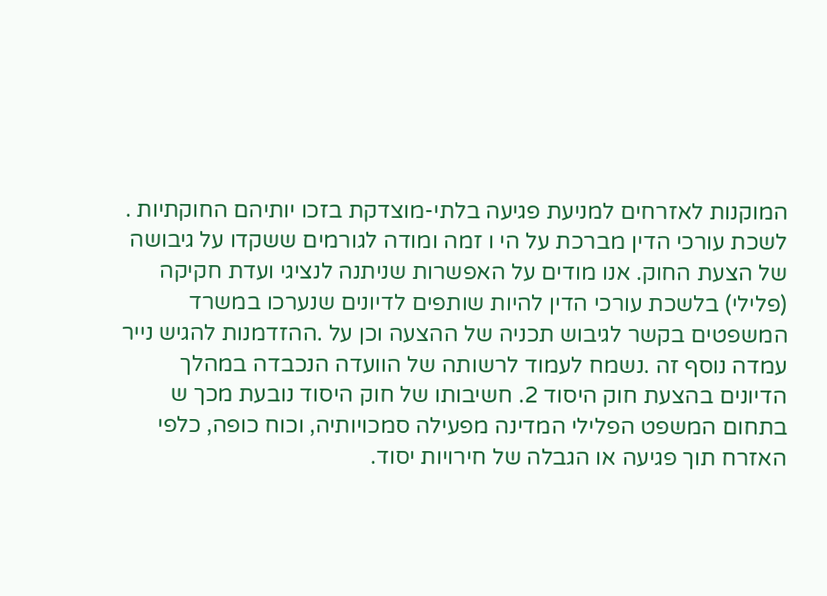המוקנות לאזרחים למניעת פגיעה בלתי-מוצדקת בזכו יותיהם החוקתיות . לשכת עורכי הדין מברכת על הי ו זמה ומודה לגורמים ששקדו על גיבושה של הצעת החוק. אנו מודים על האפשרות שניתנה לנציגי ועדת חקיקה (פלילי) בלשכת עורכי הדין להיות שותפים לדיונים שנערכו במשרד המשפטים בקשר לגיבוש תכניה של ההצעה וכן על .ההזדמנות להגיש נייר עמדה נוסף זה .נשמח לעמוד לרשותה של הוועדה הנכבדה במהלך הדיונים בהצעת חוק היסוד 2. חשיבותו של חוק היסוד נובעת מכך ש בתחום המשפט הפלילי המדינה מפעילה סמכויותיה, וכוח כופה, כלפי האזרח תוך פגיעה או הגבלה של חירויות יסוד.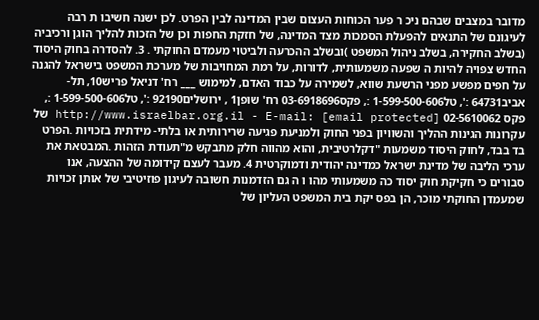מדובר במצבים שבהם ניכ ר פער הכוחות העצום שבין המדינה לבין הפרט. לכן ישנה חשיבו ת רבה לעיגונם של התנאים להפעלת הסמכות מצד המדינה, של חזקת החפות וכן של הזכות להליך הוגן ורכיביה (בשלב החקירה, בשלב ניהול המשפט )ובשלב ההכרעה ולביטוי מעמדם החוקתי . 3. להסדרה בחוק היסוד החדש צפויה להיות ה שפעה משמעותית, לדורות, על רמת המחויבות של מערכת המשפט בישראל להגנה על חפים מפשע מפני הרשעת שווא, לשמירה על כבוד האדם, למימוש ___ רח' דניאל פריש10, תל- אביב64731 :', טל1-599-500-606 :, פקס03-6918696 רח' שופן1 , ירושלים92190 :', טל1-599-500-606 :, פקס 02-5610062 http://www.israelbar.org.il - E-mail: [email protected] של עקרונות הגינות ההליך והשוויון בפני החוק ולמניעת פגיעה שרירותית או בלתי- מידתית בזכויות .הפרט בד בבד, לחוק היסוד משמעות "דקלרטיבית, והוא מהווה חלק מתבקש מ"תעודת הזהות .המבטאת את ערכי הליבה של מדינת ישראל כמדינה יהודית ודמוקרטית 4. מעבר לעצם קידומה של ההצעה, אנו סבורים כי חקיקת חוק יסוד כה משמעותי מהו ו ה גם הזדמנות חשובה לעיגון פוזיטיבי של אותן זכויות שמעמדן החוקתי מוכר, הן בפס יקת בית המשפט העליון של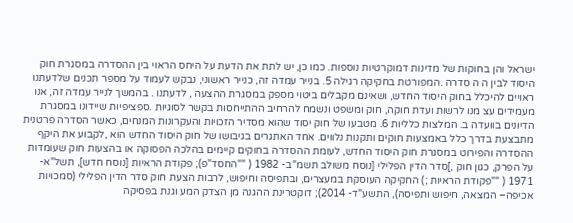ישראל והן בחוקות של מדינות דמוקרטיות נוספות. כמו כן, יש לתת את הדעת על היחס הראוי בין ההסדרה במסגרת חוק היסוד לבין ה ה סדרה .המפורטת בחקיקה רגילה 5. בנייר עמדה זה, כנייר ראשוני, נבקש לעמוד על מספר תכנים שלדעתנו ראויים להיכלל בחוק היסוד החדש, ושאינם מקבלים ביטוי מספק במסגרת ההצעה , לדעתנו . בהמשך לנייר עמדה זה, אנו מעמידים עצ מנו לרשות ועדת חוקה, חוק ומשפט ונשמח להרחיב ההתייחסות בקשר לסוגיות .ספציפיות שיידונו במסגרת הדיונים בוועדה ב. המלצות כלליות 6. מטבעו של חוק יסוד שהוא מסדיר הזכויות והעקרונות המנחים, כאשר הסדרה פרטנית מתבצעת בדרך כלל באמצעות חוקים ותקנות נלווים. אחד האתגרים בגיבושו של חוק היסוד החדש הוא ,לקבוע את היקף ההסדרה והפירוט במסגרת חוק היסוד החדש, לעומת ההסדרה בחוקים קיימים בהלכה הפסוקה או בהצעות חוק שעומדות על הפרק, כגון חוק ,]סדר הדין הפלילי [נוסח משולב תשמ"ב- 1982 ( ""החסד"פ); פקודת הראיות [נוסח חדש], תשל"א- 1971 ( ""פקודת הראיות ;) החקיקה העוסקת במעצרים, ובתפיסה וחיפוש, לרבות הצעת חוק סדר הדין הפלילי (סמכויות אכיפה– המצאה, חיפוש ותפיסה), התשע"ד- 2014); דוקטרינת ההגנה מן הצדק המע וגנת בפסיקה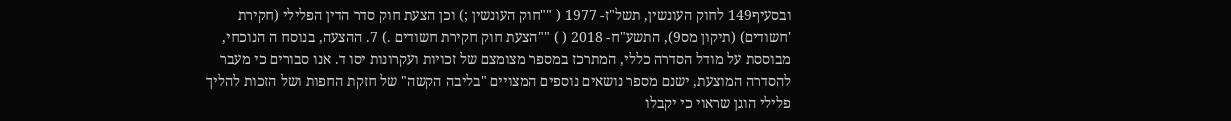ובסעיף149 לחוק העונשין, תשל"ז- 1977 ( ""חוק העונשין ;) וכן הצעת חוק סדר הדין הפלילי (חקירת 'חשודים) (תיקון מס9), התשע"ח- 2018 ( ) ""הצעת חוק חקירת חשודים .) 7. ההצעה, בנוסח ה הנוכחי, מבוססת על מודל הסדרה כללי, המתרכז במספר מצומצם של זכויות ועקרונות יסו ד. אנו סבורים כי מעבר להסדרה המוצעת, ישנם מספר נושאים נוספים המצויים "בליבה הקשה" של חזקת החפות ושל הזכות להליך פלילי הוגן שראוי כי יקבלו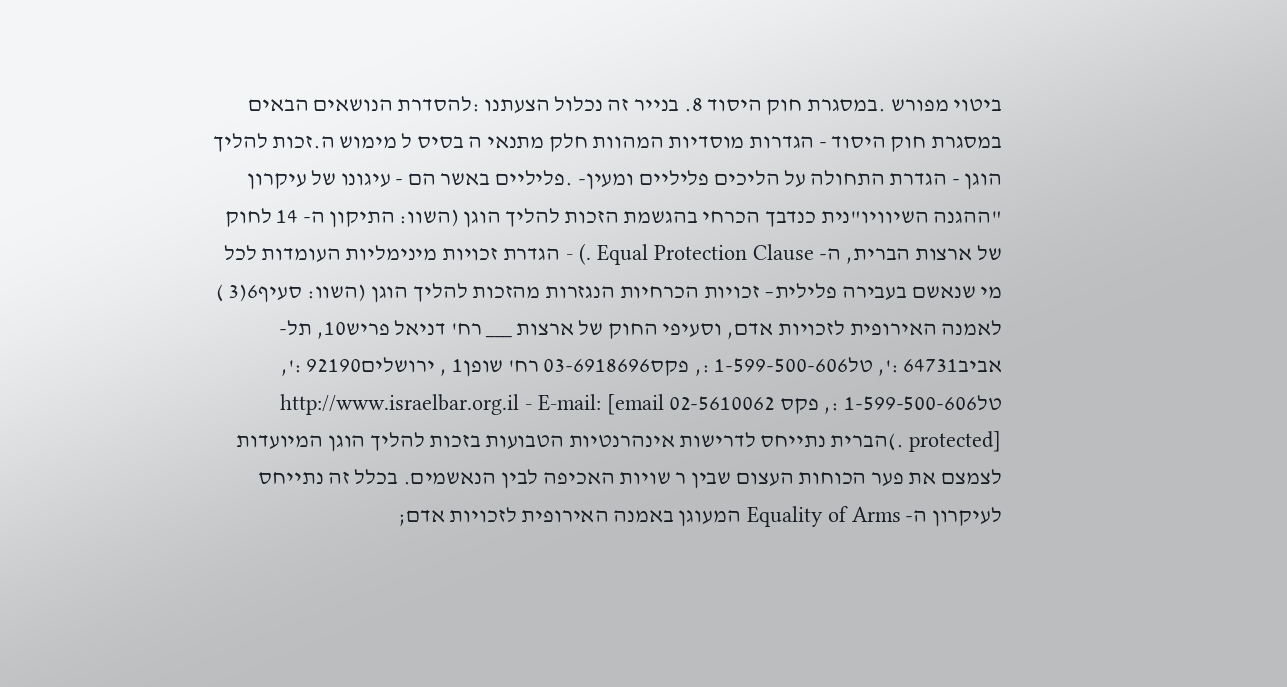ביטוי מפורש .במסגרת חוק היסוד 8. בנייר זה נכלול הצעתנו :להסדרת הנושאים הבאים במסגרת חוק היסוד - הגדרות מוסדיות המהוות חלק מתנאי ה בסיס ל מימוש ה.זכות להליך הוגן - הגדרת התחולה על הליכים פליליים ומעין- .פליליים באשר הם - עיגונו של עיקרון "ההגנה השיוויו"נית כנדבך הכרחי בהגשמת הזכות להליך הוגן (השוו: התיקון ה- 14 לחוק של ארצות הברית, ה- Equal Protection Clause .) - הגדרת זכויות מינימליות העומדות לכל מי שנאשם בעבירה פלילית– זכויות הכרחיות הנגזרות מהזכות להליך הוגן (השוו: סעיף6(3 ) לאמנה האירופית לזכויות אדם, וסעיפי החוק של ארצות ___ רח' דניאל פריש10, תל- אביב64731 :', טל1-599-500-606 :, פקס03-6918696 רח' שופן1 , ירושלים92190 :', טל1-599-500-606 :, פקס 02-5610062 http://www.israelbar.org.il - E-mail: [email protected] .)הברית נתייחס לדרישות אינהרנטיות הטבועות בזכות להליך הוגן המיועדות לצמצם את פער הכוחות העצום שבין ר שויות האכיפה לבין הנאשמים. בכלל זה נתייחס לעיקרון ה- Equality of Arms המעוגן באמנה האירופית לזכויות אדם;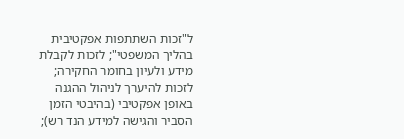ל"זכות השתתפות אפקטיבית בהליך המשפטי"; לזכות לקבלת מידע ולעיון בחומר החקירה; לזכות להיערך לניהול ההגנה באופן אפקטיבי (בהיבטי הזמן הסביר והגישה למידע הנד רש);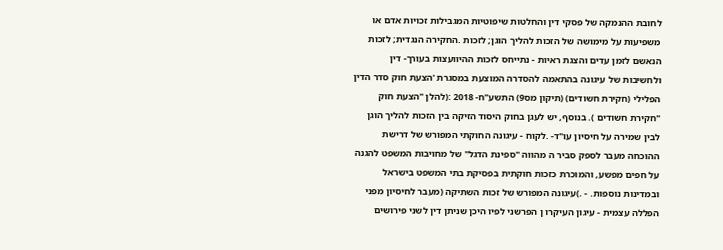לחובת ההנמקה של פסקי דין והחלטות שיפוטיות המגבילות זכויות אדם או משפיעות על מימושה של הזכות להליך הוגן; לזכות .החקירה הנגדית; לזכות הנאשם לזמן עדים והצגת ראיות - נתייחס לזכות ההיוועצות בעורך- דין ולחשיבות של עיגונה בהתאמה להסדרה המוצעת במסגרת 'הצעת חוק סדר הדין הפלילי (חקירת חשודים) (תיקון מס9) התשע"ח- 2018 :(להלן "הצעת חוק "חקירת חשודים ). בנוסף, יש לעגן בחוק היסוד הזיקה בין הזכות להליך הוגן לבין שמירה על חיסיון עו"ד- .לקוח - עיגונה החוקתי המפורש של דרישת ההוכחה מעבר לספק סביר ה מהווה "ספינת הדגל" של מחויבות המשפט להגנה על חפים מפשע, והמוכרת כזכות חוקתית בפסיקת בתי המשפט בישראל ובמדינות נוספות. - .)עיגונה המפורש של זכות השתיקה (מעבר לחיסיון מפני הפללה עצמית - עיגון העיקרו ן הפרשני לפיו היכן שניתן דין לשני פירושים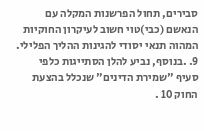סבירים, תחול הפרשנות המקלה עם הנאשם (כבי)טוי חשוב לעיקרון החוקיות המהוה תנאי יסודי להגינות ההליך הפלילי. 9. .בנוסף, נביע להלן הסתייגות כלפי סעיף "שמירת הדינים" שנכלל בהצעת החוק 10 .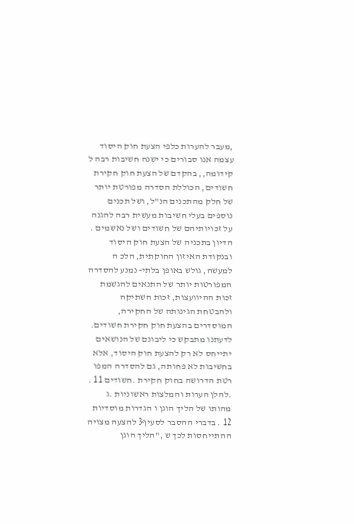,מעבר להערות כלפי הצעת חוק היסוד עצמה אנו סבורים כי ישנה חשיבות רבה ל קידומה,, בהקדם של הצעת חוק חקירת חשודים, הכוללת הסדרה מפורטת יותר של חלק מהתכנים הנ"ל, ושל תכנים נוספים בעלי חשיבות מעשית רבה להגנה על זכויותיהם של חשודים ושל נאשמים . הדיון בתכניה של הצעת חוק היסוד ובנקודת האיזון החוקתית, הלכ ה למעשה, גולש באופן בלתי- נמנע להסדרה המפורטות יותר של התנאים להגשמת זכות ההיוועצות, זכות השתיקה ולהבטחת הגינותה של החקירה, המוסדרים בהצעת חוק חקירת חשודים. לדעתנו מתבקש כי ליבונם של הנושאים יתייחס לא רק להצעת חוק היסוד, אלא בחשיבות לא פחותה, גם להסדרה המפו רטת הדרושה בחוק חקירת .חשודים 11 . .להלן הערות והמלצות ראשוניות .ג מהותו של הליך הוגן ו הגדרות מוסדיות 12 . בדברי ההסבר לסעיף3 להצעה מצויה ההתייחסות לכך ש ,"הליך הוגן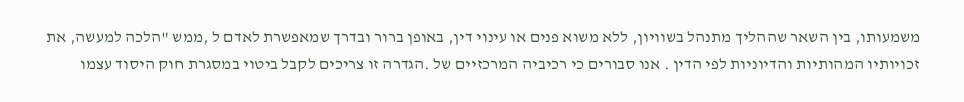משמעותו, בין השאר שההליך מתנהל בשוויון, ללא משוא פנים או עינוי דין, באופן ברור ובדרך שמאפשרת לאדם ל ,ממש "הלכה למעשה, את זכויותיו המהותיות והדיוניות לפי הדין . אנו סבורים כי רכיביה המרכזיים של .הגדרה זו צריכים לקבל ביטוי במסגרת חוק היסוד עצמו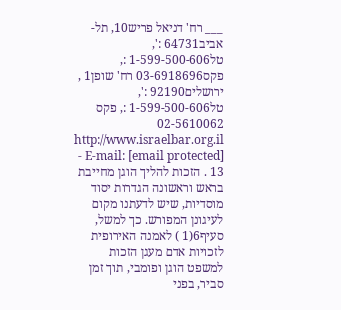___ רח' דניאל פריש10, תל- אביב64731 :', טל1-599-500-606 :, פקס03-6918696 רח' שופן1 , ירושלים92190 :', טל1-599-500-606 :, פקס 02-5610062 http://www.israelbar.org.il - E-mail: [email protected] 13 . הזכות להליך הוגן מחייבת בראש וראשונה הגדרות יסוד מוסדיות, שיש לדעתנו מקום לעיגונן המפורש. כך למשל, סעיף6(1 ) לאמנה האירופית לזכויות אדם מעגן הזכות למשפט הוגן ופומבי, תוך זמן סביר, בפני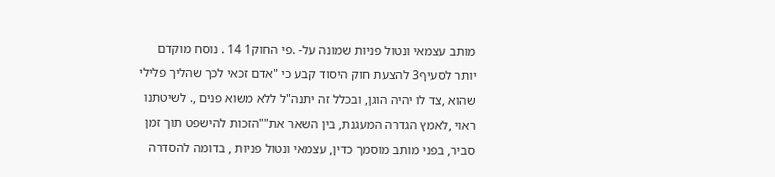מותב עצמאי ונטול פניות שמונה על- .פי החוק1 14 . נוסח מוקדם יותר לסעיף3 להצעת חוק היסוד קבע כי "אדם זכאי לכך שהליך פלילי שהוא ,צד לו יהיה הוגן, ובכלל זה יתנה"ל ללא משוא פנים ,. לשיטתנו ראוי ,לאמץ הגדרה המעגנת, בין השאר את""הזכות להישפט תוך זמן סביר, בפני מותב מוסמך כדין, עצמאי ונטול פניות , בדומה להסדרה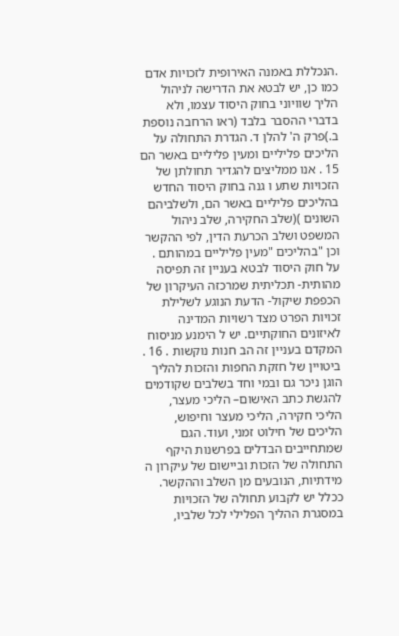.הנכללת באמנה האירופית לזכויות אדם כמו כן, יש לבטא את הדרישה לניהול הליך שוויוני בחוק היסוד עצמו, ולא בדברי ההסבר בלבד (ראו הרחבה נוספת ב.)פרק ה' להלן ד. הגדרת התחולה על הליכים פליליים ומעין פליליים באשר הם 15 . אנו ממליצים להגדיר תחולתן של הזכויות שתע ו גנה בחוק היסוד החדש בהליכים פליליים באשר הם, ולשלביהם השונים )(שלב החקירה, שלב ניהול המשפט ושלב הכרעת הדין, לפי ההקשר וכן "בהליכים "מעין פליליים במהותם . על חוק היסוד לבטא בעניין זה תפיסה מהותית- תכליתית שמרכזה העיקרון של הכפפת שיקול- הדעת הנוגע לשלילת זכויות הפרט מצד רשויות המדינה לאיזונים החוקתיים. יש ל הימנע מניסוח המקדם בעניין זה הב חנות נוקשות . 16 . ביטויין של חזקת החפות והזכות להליך הוגן ניכר גם ובמי וחד בשלבים שקודמים להגשת כתב האישום– הליכי מעצר, הליכי חקירה, הליכי מעצר וחיפוש, הליכים של חילוט זמני, ועוד. הגם שמתחייבים הבדלים בפרשנות היקף התחולה של הזכות וביישום של עיקרון ה מידתיות, הנובעים מן השלב וההקשר. ככלל יש לקבוע תחולה של הזכויות במסגרת ההליך הפלילי לכל שלביו,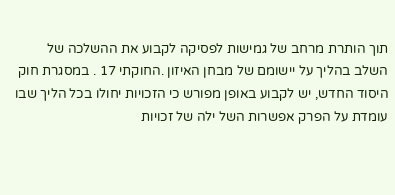תוך הותרת מרחב של גמישות לפסיקה לקבוע את ההשלכה של השלב בהליך על יישומם של מבחן האיזון .החוקתי 17 . במסגרת חוק היסוד החדש, יש לקבוע באופן מפורש כי הזכויות יחולו בכל הליך שבו עומדת על הפרק אפשרות השל ילה של זכויות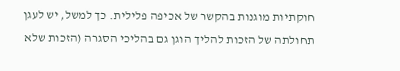חוקתיות מוגנות בהקשר של אכיפה פלילית. כך למשל, יש לעגן תחולתה של הזכות להליך הוגן גם בהליכי הסגרה (הזכות שלא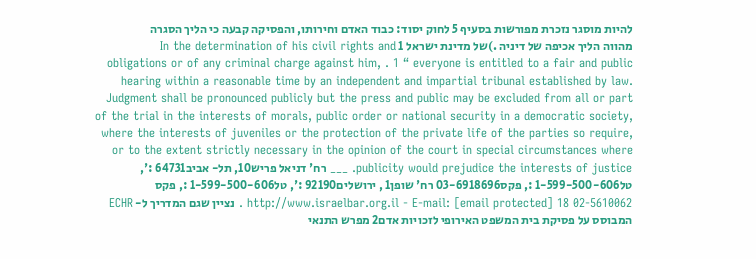להיות מוסגר נזכרת מפורשות בסעיף 5 לחוק יסוד: כבוד האדם וחירותו, והפסיקה קבעה כי הליך הסגרה מהווה הליך אכיפה של דיניה .)של מדינת ישראל 1 In the determination of his civil rights and obligations or of any criminal charge against him, . 1 “ everyone is entitled to a fair and public hearing within a reasonable time by an independent and impartial tribunal established by law. Judgment shall be pronounced publicly but the press and public may be excluded from all or part of the trial in the interests of morals, public order or national security in a democratic society, where the interests of juveniles or the protection of the private life of the parties so require, or to the extent strictly necessary in the opinion of the court in special circumstances where publicity would prejudice the interests of justice. ___ רח' דניאל פריש10, תל- אביב64731 :', טל1-599-500-606 :, פקס03-6918696 רח' שופן1 , ירושלים92190 :', טל1-599-500-606 :, פקס 02-5610062 http://www.israelbar.org.il - E-mail: [email protected] 18 . נציין שגם המדריך ל- ECHR המבוסס על פסיקת בית המשפט האירופי לזכויות אדם2 מפרש התנאי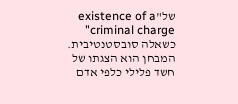של"existence of a criminal charge" כשאלה סובסטנטיבית. המבחן הוא הצגתו של חשד פלילי כלפי אדם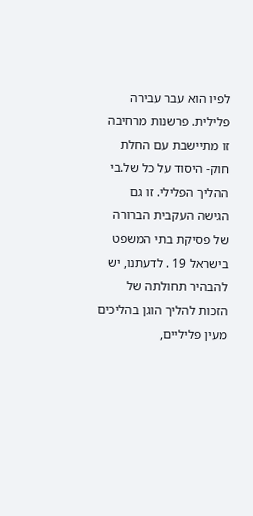לפיו הוא עבר עבירה פלילית. פרשנות מרחיבה זו מתיישבת עם החלת חוק- היסוד על כל של.בי ההליך הפלילי. זו גם הגישה העקבית הברורה של פסיקת בתי המשפט בישראל 19 . לדעתנו, יש להבהיר תחולתה של הזכות להליך הוגן בהליכים מעין פליליים,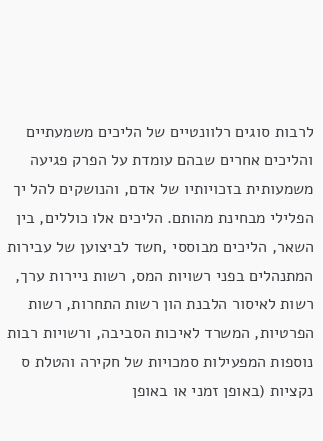לרבות סוגים רלוונטיים של הליכים משמעתיים והליכים אחרים שבהם עומדת על הפרק פגיעה משמעותית בזכויותיו של אדם, והנושקים להל יך הפלילי מבחינת מהותם. הליכים אלו כוללים, בין השאר, הליכים מבוססי ,חשד לביצוען של עבירות המתנהלים בפני רשויות המס, רשות ניירות ערך, רשות לאיסור הלבנת הון רשות התחרות, רשות הפרטיות, המשרד לאיכות הסביבה, ורשויות רבות נוספות המפעילות סמכויות של חקירה והטלת ס נקציות (באופן זמני או באופן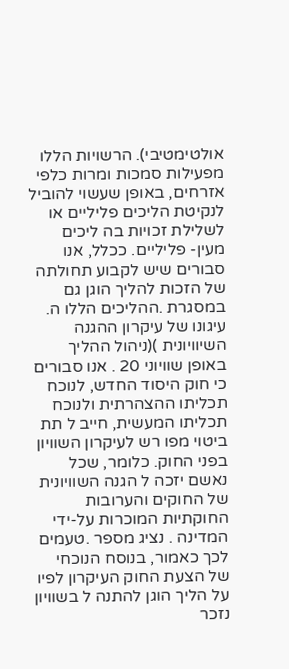אולטימטיבי). הרשויות הללו מפעילות סמכות ומרות כלפי אזרחים, באופן שעשוי להוביל לנקיטת הליכים פליליים או לשלילת זכויות בה ליכים מעין- פליליים. ככלל, אנו סבורים שיש לקבוע תחולתה של הזכות להליך הוגן גם במסגרת .ההליכים הללו ה. עיגונו של עיקרון ההגנה השיוויונית )(ניהול ההליך באופן שוויוני 20 . אנו סבורים כי חוק היסוד החדש, לנוכח תכליתו ההצהרתית ולנוכח תכליתו המעשית, חייב ל תת ביטוי מפו רש לעיקרון השוויון בפני החוק. כלומר, שכל נאשם יזכה ל הגנה השוויונית של החוקים והערובות החוקתיות המוכרות על-ידי המדינה . נציג מספר .טעמים לכך כאמור, בנוסח הנוכחי של הצעת החוק העיקרון לפיו על הליך הוגן להתנה ל בשוויון נזכר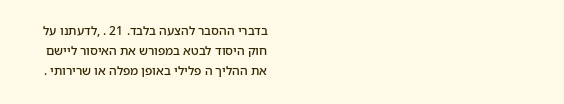בדברי ההסבר להצעה בלבד. 21 . ,לדעתנו על חוק היסוד לבטא במפורש את האיסור ליישם את ההליך ה פלילי באופן מפלה או שרירותי .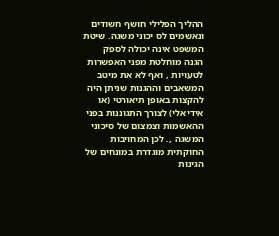ההליך הפלילי חושף חשודים ונאשמים לס יכוני משגה. שיטת המשפט אינה יכולה לספק הגנה מוחלטת מפני האפשרות לטעויות , ואף לא את מיטב המשאבים וההגנות שניתן היה להקצות באופן תיאורטי (או אידיאלי) לצורך התגוננות בפני ההאשמות וצמצום של סיכוני המשגה ,. לכן המחויבות החוקתית מוגדרת במונחים של הגינות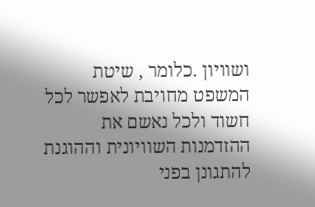ושוויון .כלומר , שיטת המשפט מחויבת לאפשר לכל חשוד ולכל נאשם את ההזדמנות השוויונית וההוגנת להתגונן בפני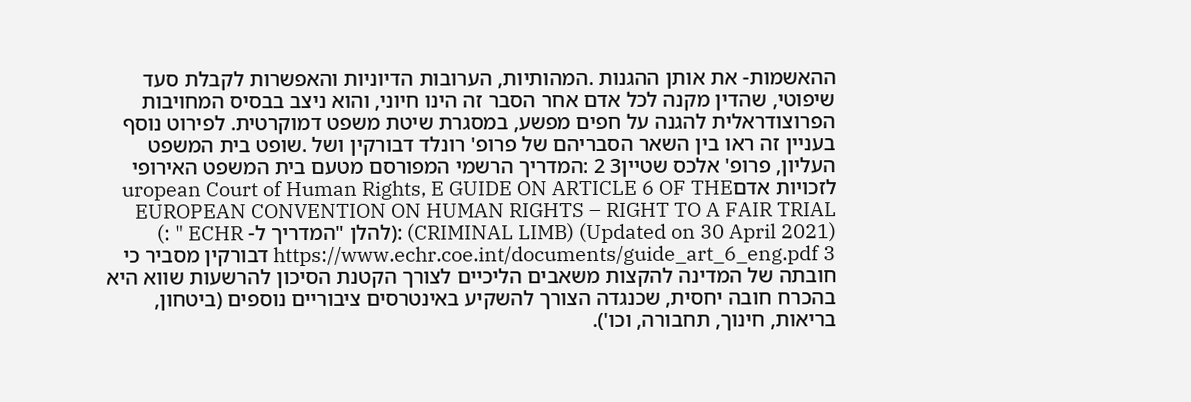ההאשמות- את אותן ההגנות .המהותיות, הערובות הדיוניות והאפשרות לקבלת סעד שיפוטי, שהדין מקנה לכל אדם אחר הסבר זה הינו חיוני, והוא ניצב בבסיס המחויבות הפרוצודראלית להגנה על חפים מפשע, במסגרת שיטת משפט דמוקרטית. לפירוט נוסף בעניין זה ראו בין השאר הסבריהם של פרופ' רונלד דבורקין ושל .שופט בית המשפט העליון, פרופ' אלכס שטיין3 2 :המדריך הרשמי המפורסם מטעם בית המשפט האירופי לזכויות אדםuropean Court of Human Rights, E GUIDE ON ARTICLE 6 OF THE EUROPEAN CONVENTION ON HUMAN RIGHTS – RIGHT TO A FAIR TRIAL (CRIMINAL LIMB) (Updated on 30 April 2021) :(להלן "המדריך ל- ECHR " :) https://www.echr.coe.int/documents/guide_art_6_eng.pdf 3 דבורקין מסביר כי חובתה של המדינה להקצות משאבים הליכיים לצורך הקטנת הסיכון להרשעות שווא היא בהכרח חובה יחסית, שכנגדה הצורך להשקיע באינטרסים ציבוריים נוספים (ביטחון, בריאות, חינוך, תחבורה, וכו').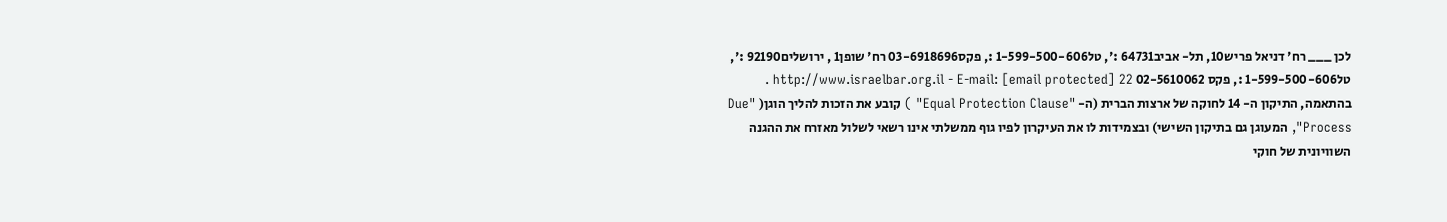לכן ___ רח' דניאל פריש10, תל- אביב64731 :', טל1-599-500-606 :, פקס03-6918696 רח' שופן1 , ירושלים92190 :', טל1-599-500-606 :, פקס 02-5610062 http://www.israelbar.org.il - E-mail: [email protected] 22 . בהתאמה, התיקון ה- 14 לחוקה של ארצות הברית (ה- "Equal Protection Clause" ) קובע את הזכות להליך הוגן( "Due Process", המעוגן גם בתיקון השישי) ובצמידות לו את העיקרון לפיו גוף ממשלתי אינו רשאי לשלול מאזרח את ההגנה השוויונית של חוקי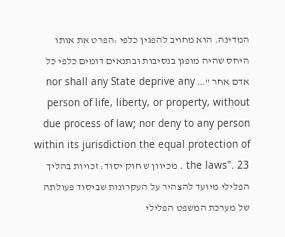המדינה. הוא מחויב להפגין כלפי :הפרט את אותו היחס שהיה מופגן בנסיבות ובתנאים דומים כלפי כל אדם אחר "… nor shall any State deprive any person of life, liberty, or property, without due process of law; nor deny to any person within its jurisdiction the equal protection of the laws". 23 . מכיוון ש חוק יסוד: זכויות בהליך הפלילי מיועד להצהיר על העקרונות שביסוד פעולתה של מערכת המשפט הפלילי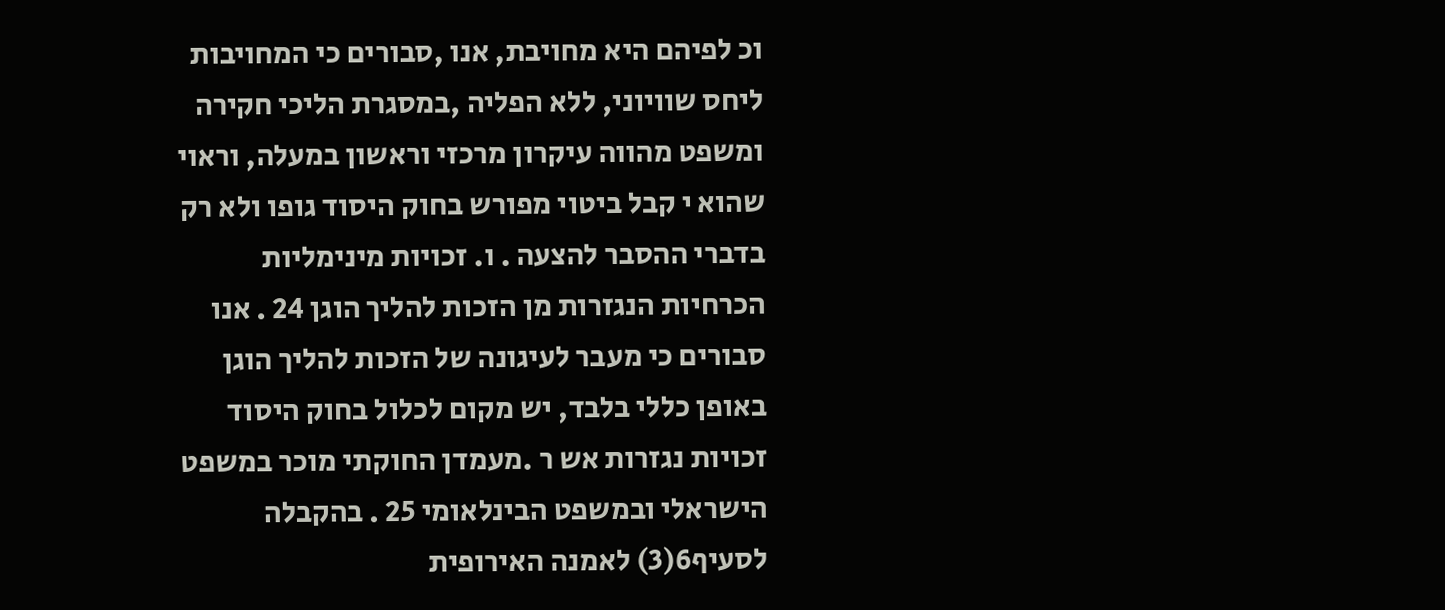וכ לפיהם היא מחויבת, אנו ,סבורים כי המחויבות ליחס שוויוני, ללא הפליה ,במסגרת הליכי חקירה ומשפט מהווה עיקרון מרכזי וראשון במעלה, וראוי שהוא י קבל ביטוי מפורש בחוק היסוד גופו ולא רק בדברי ההסבר להצעה . ו. זכויות מינימליות הכרחיות הנגזרות מן הזכות להליך הוגן 24 . אנו סבורים כי מעבר לעיגונה של הזכות להליך הוגן באופן כללי בלבד, יש מקום לכלול בחוק היסוד זכויות נגזרות אש ר .מעמדן החוקתי מוכר במשפט הישראלי ובמשפט הבינלאומי 25 . בהקבלה לסעיף6(3) לאמנה האירופית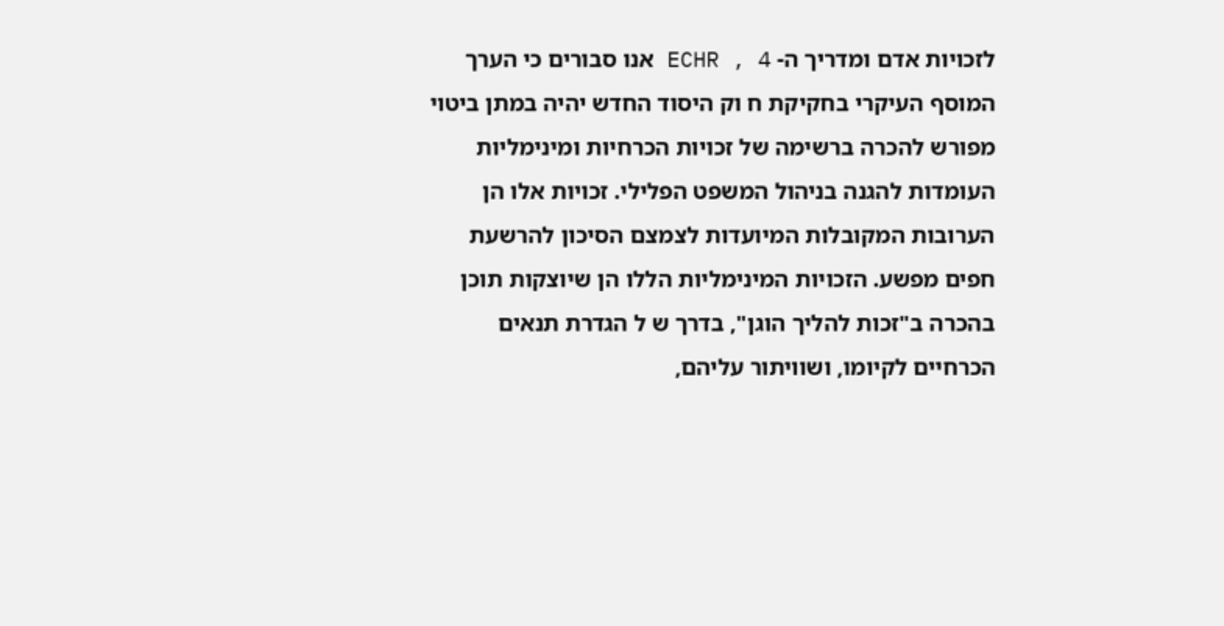לזכויות אדם ומדריך ה- ECHR , 4 אנו סבורים כי הערך המוסף העיקרי בחקיקת ח וק היסוד החדש יהיה במתן ביטוי מפורש להכרה ברשימה של זכויות הכרחיות ומינימליות העומדות להגנה בניהול המשפט הפלילי. זכויות אלו הן הערובות המקובלות המיועדות לצמצם הסיכון להרשעת חפים מפשע. הזכויות המינימליות הללו הן שיוצקות תוכן בהכרה ב"זכות להליך הוגן", בדרך ש ל הגדרת תנאים הכרחיים לקיומו, ושוויתור עליהם,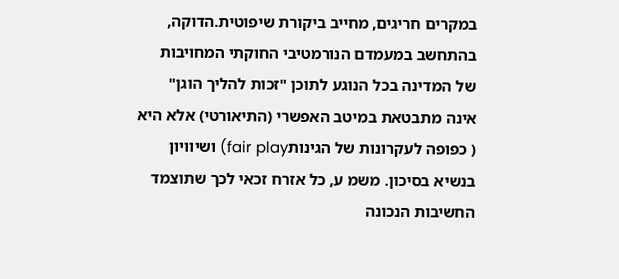במקרים חריגים, מחייב ביקורת שיפוטית.הדוקה, בהתחשב במעמדם הנורמטיבי החוקתי המחויבות של המדינה בכל הנוגע לתוכן "זכות להליך הוגן" אינה מתבטאת במיטב האפשרי (התיאורטי) אלא היא ( כפופה לעקרונות של הגינותfair play) ושיוויון בנשיא בסיכון. משמ ע, כל אזרח זכאי לכך שתוצמד החשיבות הנכונה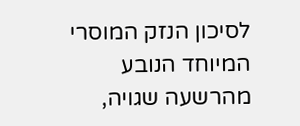לסיכון הנזק המוסרי המיוחד הנובע מהרשעה שגויה,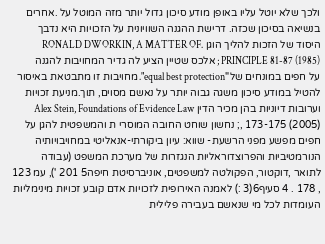ולכך שלא יוטל עליו באופן מודע סיכון גדול יותר מזה המוטל על .אחרים בנשיאה בסיכון שכזה. דרישת ההגנה השוויונית על הזכויות היא נדבך היסוד של הזכות להליך הוגן .RONALD DWORKIN, A MATTER OF PRINCIPLE 81-87 (1985) ; אלכס שטיין הציע לה גדיר המחויבות להגנה על חפים במונחים של"equal best protection". מחויבות זו מתבטאת באיסור להטיל במודע סיכון משגה גבוה יותר על נאשם מסוים, תוך.מניעת זכויות וערובות דיוניות בהן מכיר הדין Alex Stein, Foundations of Evidence Law 173-175 (2005) ,; נחשון שוחט החובה המוסרי ת והמשפטית להגן על חפים מפשע מפני הרשעת- שווא: עיון ביקורתי-אנאליטי במחויבויותיה הנורמטיביות והפרוצדוראליות הנגזרות של מערכת המשפט (עבודה לתואר ,דוקטור, הפקולטה למשפטים, אוניברסיטת חיפה5 201 '), עמ 123 , 178 . 4 סעיף6(3 :) לאמנה האירופית לזכויות אדם קובע זכויות מינימליות העומדות לכל מי שנאשם בעבירה פלילית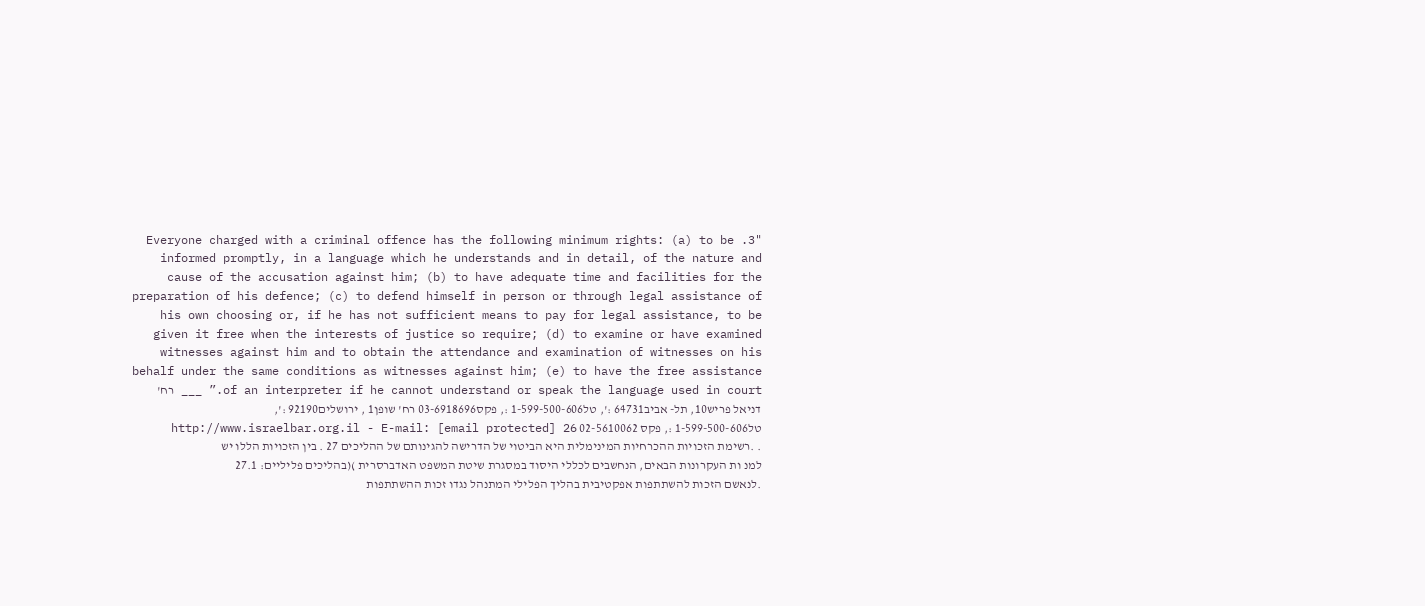"3. Everyone charged with a criminal offence has the following minimum rights: (a) to be informed promptly, in a language which he understands and in detail, of the nature and cause of the accusation against him; (b) to have adequate time and facilities for the preparation of his defence; (c) to defend himself in person or through legal assistance of his own choosing or, if he has not sufficient means to pay for legal assistance, to be given it free when the interests of justice so require; (d) to examine or have examined witnesses against him and to obtain the attendance and examination of witnesses on his behalf under the same conditions as witnesses against him; (e) to have the free assistance of an interpreter if he cannot understand or speak the language used in court.” ___ רח' דניאל פריש10, תל- אביב64731 :', טל1-599-500-606 :, פקס03-6918696 רח' שופן1 , ירושלים92190 :', טל1-599-500-606 :, פקס 02-5610062 http://www.israelbar.org.il - E-mail: [email protected] 26 . .רשימת הזכויות ההכרחיות המינימלית היא הביטוי של הדרישה להגינותם של ההליכים 27 . בין הזכויות הללו יש למנ ות העקרונות הבאים, הנחשבים לכללי היסוד במסגרת שיטת המשפט האדברסרית )(בהליכים פליליים: 27.1 .לנאשם הזכות להשתתפות אפקטיבית בהליך הפלילי המתנהל נגדו זכות ההשתתפות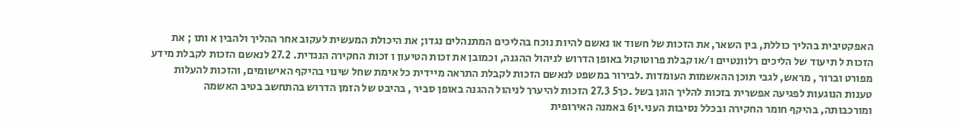האפקטיבית בהליך כוללת, בין השאר, את הזכות של חשוד או נאשם להיות נוכח בהליכים המתנהלים נגדו; את היכולת המעשית לעקוב אחר ההליך ולהבין א ותו ; את הזכות ל תיעוד של הליכים רלוונטיים ו/או קבלת פרוטוקול באופן הדרוש לניהול ההגנה, וכמובן את זכות הטיעון ו זכות החקירה הנגדית. 27.2 לנאשם הזכות לקבלת מידע מפורט וברור , מראש, לגבי תוכן ההאשמות העומדות .לבירור במשפט לנאשם הזכות לקבלת התראה מיידית כל אימת שחל שינוי בהיקף האישומים, והזכות להעלות טענות הנוגעות לפגיעה אפשרית בזכות להליך הוגן בשל .כך5 27.3 הזכות להיערך לניהול ההגנה באופן סביר , בהיבט של הזמן הדרוש בהתחשב בטיב האשמה ומורכבותה, בהיקף חומר החקירה ובכלל נסיבות העני.ין6 באמנה האירופית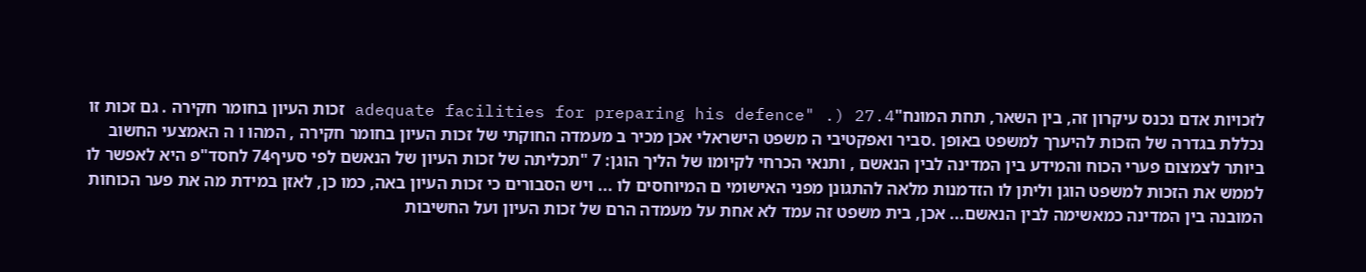לזכויות אדם נכנס עיקרון זה, בין השאר, תחת המונח"adequate facilities for preparing his defence" .) 27.4 זכות העיון בחומר חקירה . גם זכות זו נכללת בגדרה של הזכות להיערך למשפט באופן .סביר ואפקטיבי ה משפט הישראלי אכן מכיר ב מעמדה החוקתי של זכות העיון בחומר חקירה , המהו ו ה האמצעי החשוב ביותר לצמצום פערי הכוח והמידע בין המדינה לבין הנאשם , ותנאי הכרחי לקיומו של הליך הוגן: 7 "תכליתה של זכות העיון של הנאשם לפי סעיף74 לחסד"פ היא לאפשר לו לממש את הזכות למשפט הוגן וליתן לו הזדמנות מלאה להתגונן מפני האישומי ם המיוחסים לו ... ויש הסבורים כי זכות העיון באה, כמו כן, לאזן במידת מה את פער הכוחות המובנה בין המדינה כמאשימה לבין הנאשם... אכן, בית משפט זה עמד לא אחת על מעמדה הרם של זכות העיון ועל החשיבות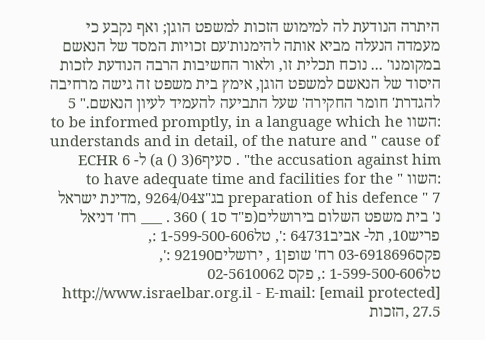היתרה הנודעת לה למימוש הזכות למשפט הוגן; ואף נקבע כי מעמדה הנעלה מביא אותה להימנות'עם זכויות המסד של הנאשם במקומנו' ... נוכח תכלית זו, ולאור החשיבות הרבה הנודעת לזכות היסוד של הנאשם למשפט הוגן, אימץ בית משפט זה גישה מרחיבה להגדרת' חומר החקירה' שעל התביעה להעמיד לעיון הנאשם." 5 :השוו to be informed promptly, in a language which he understands and in detail, of the nature and " cause of the accusation against him" . סעיף6(3 () a) ל- ECHR 6 :השוו " to have adequate time and facilities for the preparation of his defence " 7 בג"צ9264/04 ,מדינת ישראל נ' בית משפט השלום בירושלים(פ"ד ס1 ) 360 . ___ רח' דניאל פריש10, תל- אביב64731 :', טל1-599-500-606 :, פקס03-6918696 רח' שופן1 , ירושלים92190 :', טל1-599-500-606 :, פקס 02-5610062 http://www.israelbar.org.il - E-mail: [email protected] 27.5 ,הזכות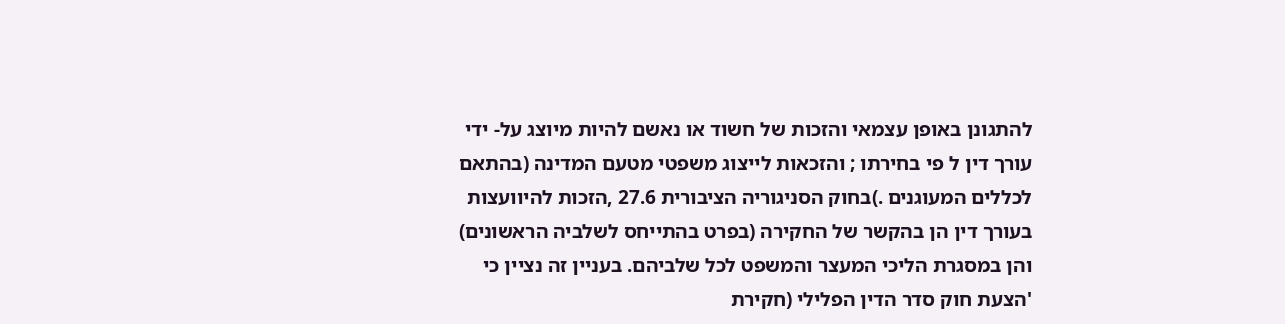להתגונן באופן עצמאי והזכות של חשוד או נאשם להיות מיוצג על- ידי עורך דין ל פי בחירתו ; והזכאות לייצוג משפטי מטעם המדינה (בהתאם לכללים המעוגנים .)בחוק הסניגוריה הציבורית 27.6 ,הזכות להיוועצות בעורך דין הן בהקשר של החקירה (בפרט בהתייחס לשלביה הראשונים) והן במסגרת הליכי המעצר והמשפט לכל שלביהם. בעניין זה נציין כי 'הצעת חוק סדר הדין הפלילי (חקירת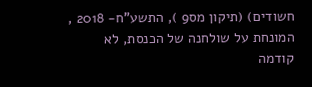חשודים) (תיקון מס9 ), התשע"ח- 2018 , המונחת על שולחנה של הכנסת, לא קודמה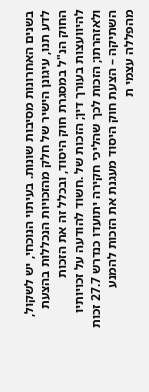בשנים האחרונות מסיבות שונות. בעיתוי הנוכחי, יש לשקול, לדע תנו, עיגונן הישיר של חלק מהזכויות הנכללות בהצעת החוק הנ"ל במסגרת חוק היסוד, ובכלל זה את הזכות להיוועצות בעורך דין; הזכות של .חשוד להודעה על זכויותיו ולאזהרתו; הזכות לכך שהליכי חקירה יתועדו כנדרש 27.7 זכות השתיקה – הצעת חוק היסוד מעגנת את הזכות להמנע מהפללה עצמי ת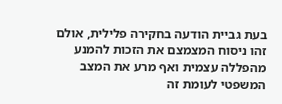בעת גביית הודעה בחקירה פלילית, אולם זהו ניסוח המצמצם את הזכות להמנע מהפללה עצמית ואף מרע את המצב המשפטי לעומת זה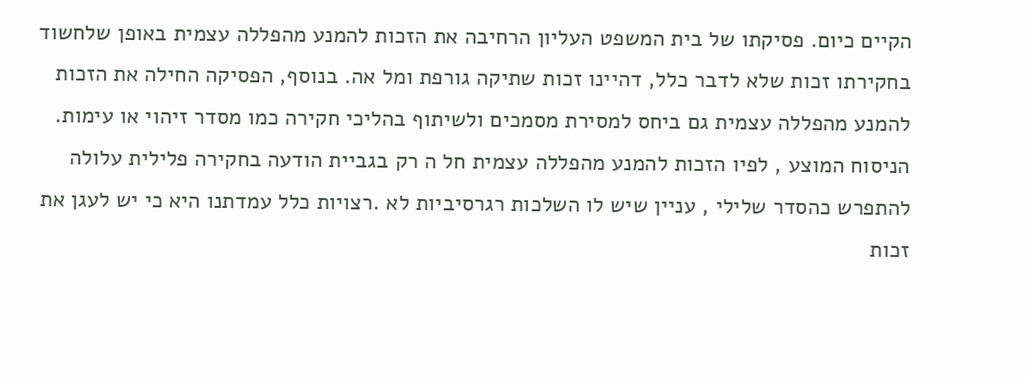הקיים כיום. פסיקתו של בית המשפט העליון הרחיבה את הזכות להמנע מהפללה עצמית באופן שלחשוד בחקירתו זכות שלא לדבר כלל, דהיינו זכות שתיקה גורפת ומל אה. בנוסף, הפסיקה החילה את הזכות להמנע מהפללה עצמית גם ביחס למסירת מסמכים ולשיתוף בהליכי חקירה כמו מסדר זיהוי או עימות. הניסוח המוצע , לפיו הזכות להמנע מהפללה עצמית חל ה רק בגביית הודעה בחקירה פלילית עלולה להתפרש כהסדר שלילי , עניין שיש לו השלכות רגרסיביות לא .רצויות כלל עמדתנו היא כי יש לעגן את זכות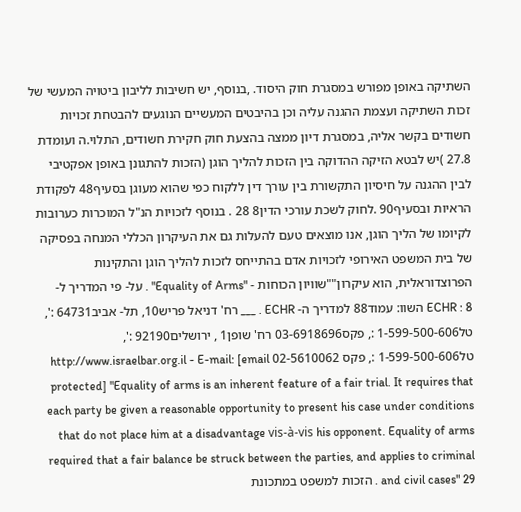השתיקה באופן מפורש במסגרת חוק היסוד. ,בנוסף, יש חשיבות לליבון ביטויה המעשי של זכות השתיקה ועצמת ההגנה עליה וכן בהיבטים המעשיים הנוגעים להבטחת זכויות חשודים בקשר אליה, במסגרת דיון ממצה בהצעת חוק חקירת חשודים, התלוי.ה ועומדת 27.8 )יש לבטא הזיקה ההדוקה בין הזכות להליך הוגן (הזכות להתגונן באופן אפקטיבי לבין ההגנה על חיסיון התקשורת בין עורך דין ללקוח כפי שהוא מעוגן בסעיף48 לפקודת הראיות ובסעיף90 .לחוק לשכת עורכי הדין8 28 . בנוסף לזכויות הנ"ל המוכרות כערובות לקיומו של הליך הוגן, אנו מוצאים טעם להעלות גם את העיקרון הכללי המנחה בפסיקה של בית המשפט האירופי לזכויות אדם בהתייחס לזכות להליך הוגן והתקינות הפרוצדוראלית, הוא עיקרון""שוויון הכוחות - "Equality of Arms" . על- פי המדריך ל- ECHR : 8 השוו: עמוד88 למדריך ה- ECHR . ___ רח' דניאל פריש10, תל- אביב64731 :', טל1-599-500-606 :, פקס03-6918696 רח' שופן1 , ירושלים92190 :', טל1-599-500-606 :, פקס 02-5610062 http://www.israelbar.org.il - E-mail: [email protected] "Equality of arms is an inherent feature of a fair trial. It requires that each party be given a reasonable opportunity to present his case under conditions that do not place him at a disadvantage vis-à-vis his opponent. Equality of arms required that a fair balance be struck between the parties, and applies to criminal and civil cases" 29 . הזכות למשפט במתכונת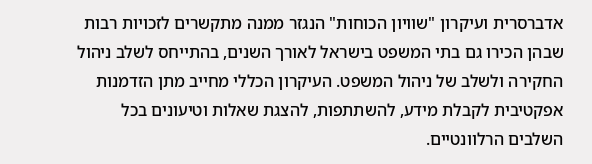אדברסרית ועיקרון "שוויון הכוחות" הנגזר ממנה מתקשרים לזכויות רבות שבהן הכירו גם בתי המשפט בישראל לאורך השנים, בהתייחס לשלב ניהול החקירה ולשלב של ניהול המשפט. העיקרון הכללי מחייב מתן הזדמנות אפקטיבית לקבלת מידע, להשתתפות, להצגת שאלות וטיעונים בכל השלבים הרלוונטיים.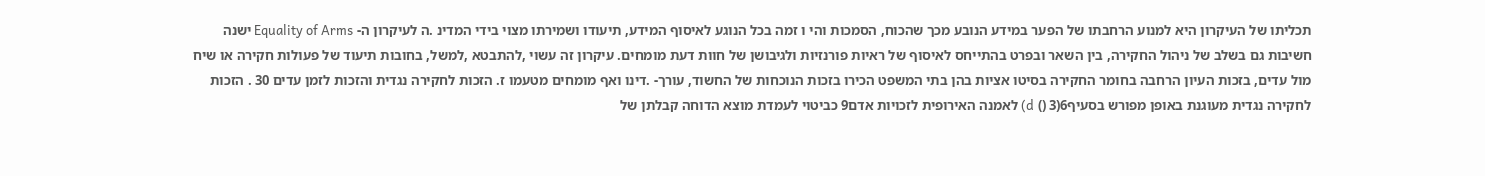תכליתו של העיקרון היא למנוע הרחבתו של הפער במידע הנובע מכך שהכוח, הסמכות והי ו זמה בכל הנוגע לאיסוף המידע, תיעודו ושמירתו מצוי בידי המדינ .ה לעיקרון ה- Equality of Arms ישנה חשיבות גם בשלב של ניהול החקירה, בין השאר ובפרט בהתייחס לאיסוף של ראיות פורנזיות ולגיבושן של חוות דעת מומחים. עיקרון זה עשוי ,להתבטא ,למשל, בחובות תיעוד של פעולות חקירה או שיח מול עדים, בזכות העיון הרחבה בחומר החקירה בסיטו אציות בהן בתי המשפט הכירו בזכות הנוכחות של החשוד, עורך- .דינו ואף מומחים מטעמו ז. הזכות לחקירה נגדית והזכות לזמן עדים 30 . הזכות לחקירה נגדית מעוגנת באופן מפורש בסעיף6(3 () d) לאמנה האירופית לזכויות אדם9 כביטוי לעמדת מוצא הדוחה קבלתן של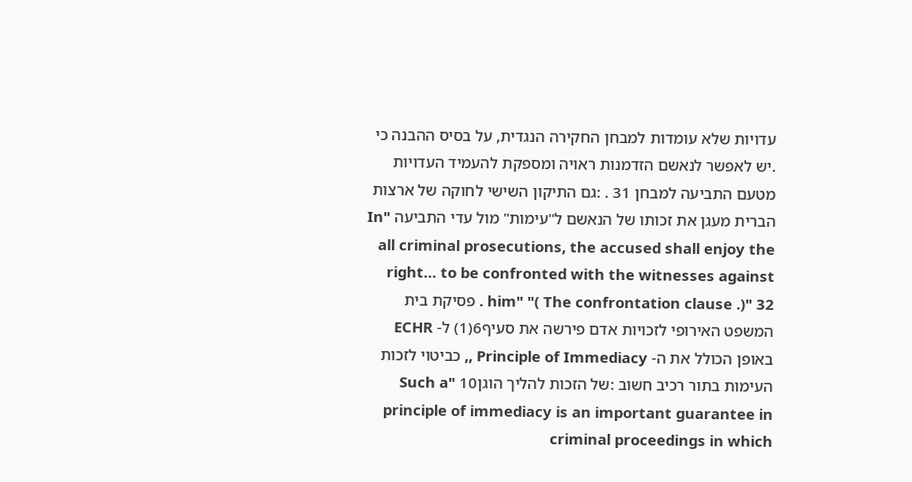עדויות שלא עומדות למבחן החקירה הנגדית, על בסיס ההבנה כי .יש לאפשר לנאשם הזדמנות ראויה ומספקת להעמיד העדויות מטעם התביעה למבחן 31 . :גם התיקון השישי לחוקה של ארצות הברית מעגן את זכותו של הנאשם ל"עימות" מול עדי התביעה "In all criminal prosecutions, the accused shall enjoy the right… to be confronted with the witnesses against him" "( The confrontation clause .)" 32 . פסיקת בית המשפט האירופי לזכויות אדם פירשה את סעיף6(1) ל- ECHR באופן הכולל את ה- Principle of Immediacy ,, כביטוי לזכות העימות בתור רכיב חשוב :של הזכות להליך הוגן10 "Such a principle of immediacy is an important guarantee in criminal proceedings in which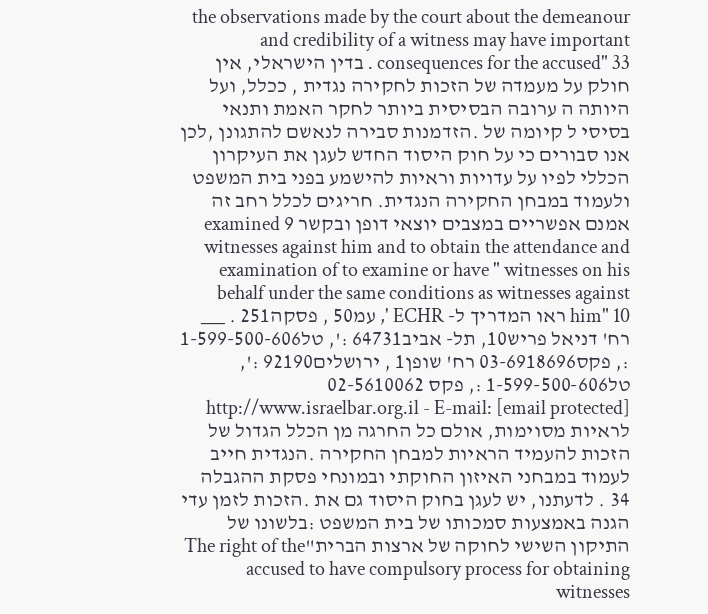the observations made by the court about the demeanour and credibility of a witness may have important consequences for the accused" 33 . בדין הישראלי, אין חולק על מעמדה של הזכות לחקירה נגדית , ככלל, ועל היותה ה ערובה הבסיסית ביותר לחקר האמת ותנאי בסיסי ל קיומה של .הזדמנות סבירה לנאשם להתגונן ,לכן אנו סבורים כי על חוק היסוד החדש לעגן את העיקרון הכללי לפיו על עדויות וראיות להישמע בפני בית המשפט ולעמוד במבחן החקירה הנגדית. חריגים לכלל רחב זה אמנם אפשריים במצבים יוצאי דופן ובקשר 9 examined witnesses against him and to obtain the attendance and examination of to examine or have " witnesses on his behalf under the same conditions as witnesses against him" 10 ראו המדריך ל- ECHR ', עמ50 , פסקה251 . ___ רח' דניאל פריש10, תל- אביב64731 :', טל1-599-500-606 :, פקס03-6918696 רח' שופן1 , ירושלים92190 :', טל1-599-500-606 :, פקס 02-5610062 http://www.israelbar.org.il - E-mail: [email protected] לראיות מסוימות, אולם כל החרגה מן הכלל הגדול של הזכות להעמיד הראיות למבחן החקירה .הנגדית חייב לעמוד במבחני האיזון החוקתי ובמונחי פסקת ההגבלה 34 . לדעתנו, יש לעגן בחוק היסוד גם את .הזכות לזמן עדי הגנה באמצעות סמכותו של בית המשפט :בלשונו של התיקון השישי לחוקה של ארצות הברית"The right of the accused to have compulsory process for obtaining witnesses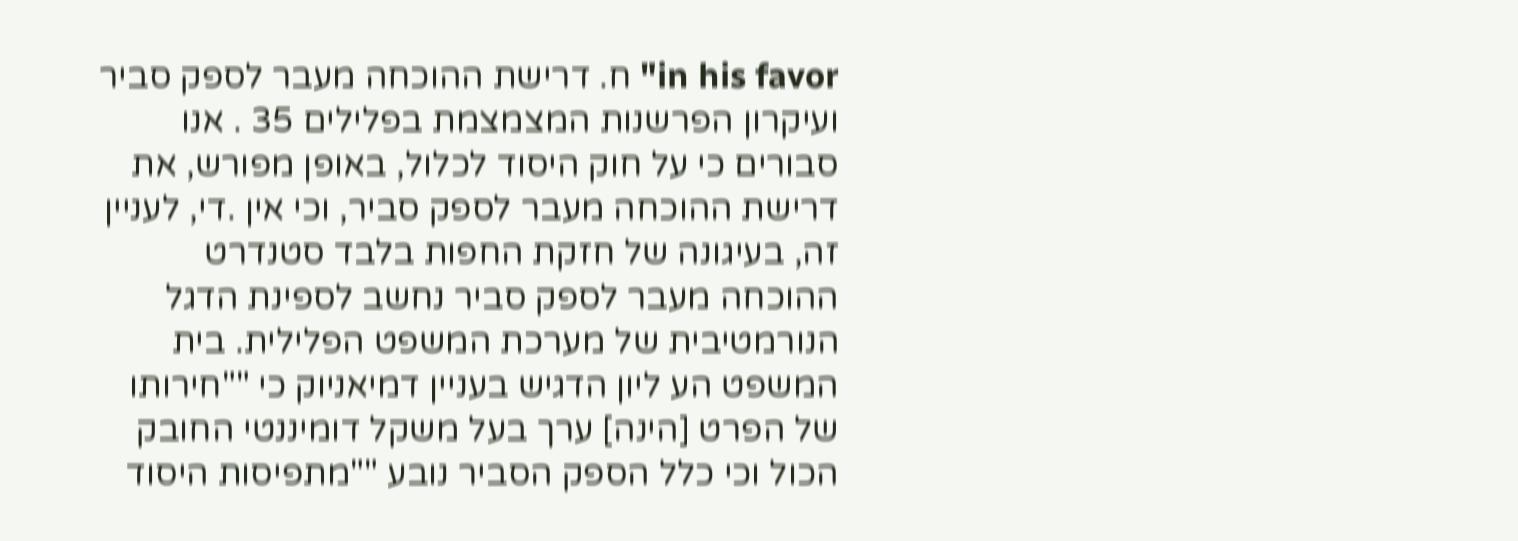in his favor" ח. דרישת ההוכחה מעבר לספק סביר ועיקרון הפרשנות המצמצמת בפלילים 35 . אנו סבורים כי על חוק היסוד לכלול, באופן מפורש, את דרישת ההוכחה מעבר לספק סביר, וכי אין .די, לעניין זה, בעיגונה של חזקת החפות בלבד סטנדרט ההוכחה מעבר לספק סביר נחשב לספינת הדגל הנורמטיבית של מערכת המשפט הפלילית. בית המשפט הע ליון הדגיש בעניין דמיאניוק כי ""חירותו של הפרט [הינה] ערך בעל משקל דומיננטי החובק הכול וכי כלל הספק הסביר נובע ""מתפיסות היסוד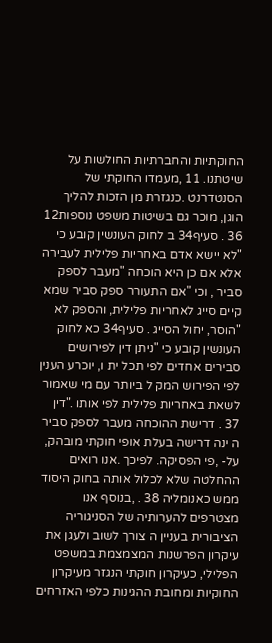החוקתיות והחברתיות החולשות על שיטתנו. 11 ,מעמדו החוקתי של הסנטדרנט .כנגזרת מן הזכות להליך הוגן, מוכר גם בשיטות משפט נוספות12 36 . סעיף34 ב לחוק העונשין קובע כי "לא יישא אדם באחריות פלילית לעבירה אלא אם כן היא הוכחה "מעבר לספק סביר , וכי "אם התעורר ספק סביר שמא קיים סייג לאחריות פלילית, והספק לא "הוסר, יחול הסייג . סעיף34 כא לחוק העונשין קובע כי "ניתן דין לפירושים סבירים אחדים לפי תכל ית ו, יוכרע הענין לפי הפירוש המק ל ביותר עם מי שאמור לשאת באחריות פלילית לפי אותו ."דין 37 . דרישת ההוכחה מעבר לספק סביר ה ינה דרישה בעלת אופי חוקתי מובהק, על- ,פי הפסיקה. לפיכך .אנו רואים ההחלטה שלא לכלול אותה בחוק היסוד ממש כאנומליה 38 . ,בנוסף אנו מצטרפים להערותיה של הסניגוריה הציבורית בעניין ה צורך לשוב ולעגן את עיקרון הפרשנות המצמצמת במשפט הפלילי, כעיקרון חוקתי הנגזר מעיקרון החוקיות ומחובת ההגינות כלפי האזרחים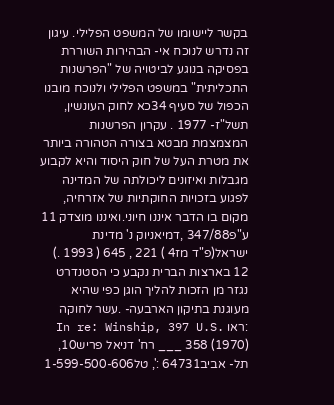בקשר ליישומו של המשפט הפלילי. עיגון זה נדרש לנוכח אי- הבהירות השוררת בפסיקה בנוגע לביטויה של "הפרשנות התכליתית" במשפט הפלילי ולנוכח מובנו הכפול של סעיף 34כא לחוק העונשין, תשל"ז- 1977 . עקרון הפרשנות המצמצמת מבטא בצורה הטהורה ביותר את מטרת העל של חוק היסוד והיא לקבוע מגבלות ואיזונים ליכולתה של המדינה לפגוע בזכויות החוקתיות של אזרחיה, מקום בו הדבר איננו חיוני.ואיננו מוצדק 11 ע"פ347/88 ,דמיאניוק נ' מדינת ישראל(פ"ד מז4 ) 221 , 645 ( 1993 .) 12 בארצות הברית נקבע כי הסטנדרט נגזר מן הזכות להליך הוגן כפי שהיא מעוגנת בתיקון הארבעה- .עשר לחוקה :ראו In re: Winship, 397 U.S. 358 (1970) ___ רח' דניאל פריש10, תל- אביב64731 :', טל1-599-500-606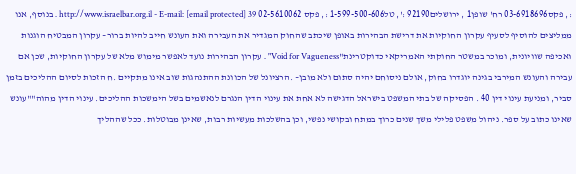:, פקס03-6918696 רח' שופן1 , ירושלים92190 :', טל1-599-500-606 :, פקס 02-5610062 http://www.israelbar.org.il - E-mail: [email protected] 39 . בנוסף, אנו ממליצים להוסיף לסעיף עקרון החוקיות את דרישת הבהירות באופן שיכתב שהחוק המגדיר את העבירה ואת העונש חייב להיות ברור– עקרון המבטיח הוגנות ואכיפה שוויונית, ומוכר במשטר החוקתי האמריקאי כדוקטרינת"Void for Vagueness" . עקרון הבהירות נועד לאפשר מימוש מלא של עקרון החוקיות, שכן אם עבירה והעונש המירבי בגינה יוגדרו בחוק, אולם ניסוחם יהיה סתום ולא מובן– .הרציונל של הכוונת ההתנהגות שוב אינו מתקיים .ח הזכות לסיום ההליכים בזמן סביר, ומניעת עינוי דין 40 . הפסיקה של בתי המשפט בישראל הדגישה לא אחת את עינוי הדין הנגרם לנאשמים בשל הימשכות ההליכים. עינוי הדין מהוה""עונש שאינו כתוב על ספר. ניהול משפט פלילי משך שנים כרוך במתח ובקושי נפשי, וכן בהשלכות מעשיות רבות, שאינן מבוטלות. ככל שההליך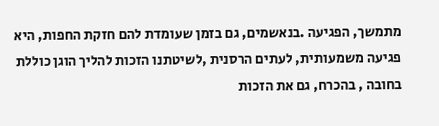מתמשך, הפגיעה .בנאשמים, גם בזמן שעומדת להם חזקת החפות, היא פגיעה משמעותית, לעתים הרסנית ,לשיטתנו הזכות להליך הוגן כוללת בחובה , בהכרח, גם את הזכות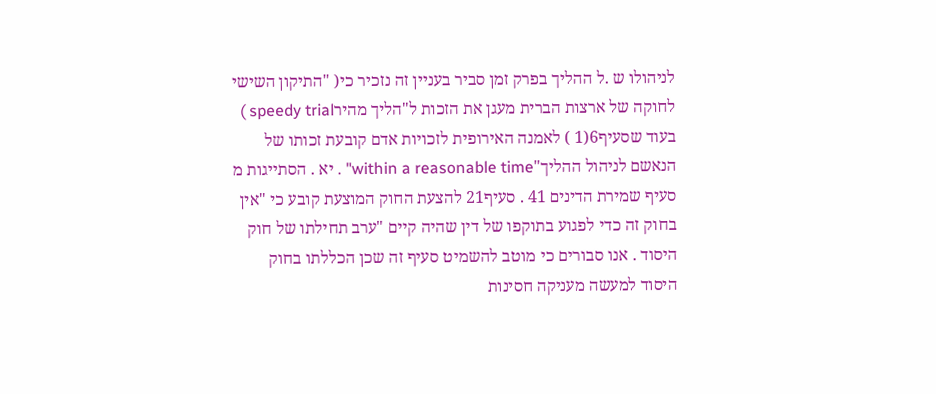לניהולו ש .ל ההליך בפרק זמן סביר בעניין זה נזכיר כי( "התיקון השישי לחוקה של ארצות הברית מעגן את הזכות ל"הליך מהירspeedy trial ) בעוד שסעיף6(1 ) לאמנה האירופית לזכויות אדם קובעת זכותו של הנאשם לניהול ההליך"within a reasonable time" . יא . הסתייגות מ סעיף שמירת הדינים 41 . סעיף21 להצעת החוק המוצעת קובע כי "אין בחוק זה כדי לפגוע בתוקפו של דין שהיה קיים "ערב תחילתו של חוק היסוד . אנו סבורים כי מוטב להשמיט סעיף זה שכן הכללתו בחוק היסוד למעשה מעניקה חסינות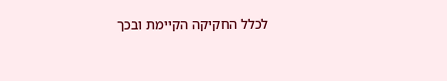לכלל החקיקה הקיימת ובכך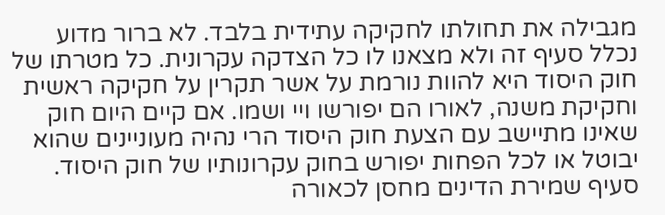מגבילה את תחולתו לחקיקה עתידית בלבד. לא ברור מדוע נכלל סעיף זה ולא מצאנו לו כל הצדקה עקרונית. כל מטרתו של חוק היסוד היא להוות נורמת על אשר תקרין על חקיקה ראשית וחקיקת משנה, לאורו הם יפורשו ויי ושמו. אם קיים היום חוק שאינו מתיישב עם הצעת חוק היסוד הרי נהיה מעוניינים שהוא יבוטל או לכל הפחות יפורש בחוק עקרונותיו של חוק היסוד. סעיף שמירת הדינים מחסן לכאורה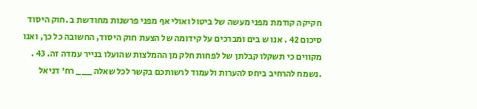חקיקה קודמת מפני מעשה של ביטול ואולי אף מפני פרשנות מחודשת ב .חוק היסוד סיכום 42 . אנו ש בים ומברכים על קידומה של הצעת חוק היסוד, החשובה כל כך, ואנו מקווים כי תשקלו קבלתן של לפחות חלק מן ההמלצות שהועלו בנייר עמדה זה. 43 . .נשמח להרחיב ביחס להערות ולעמוד לרשותכם בקשר לכל שאלה ___ רח' דניאל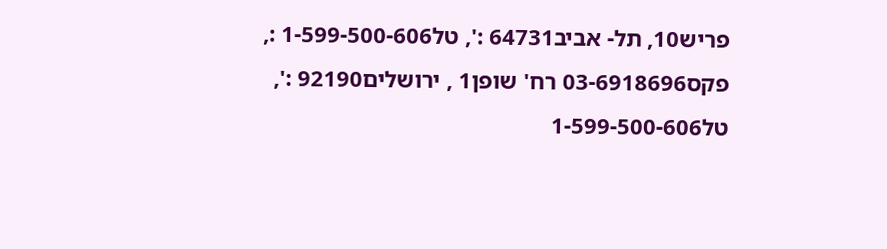פריש10, תל- אביב64731 :', טל1-599-500-606 :, פקס03-6918696 רח' שופן1 , ירושלים92190 :', טל1-599-500-606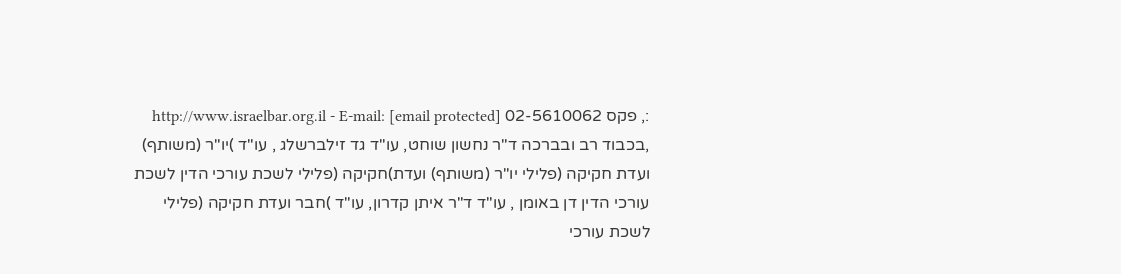:, פקס 02-5610062 http://www.israelbar.org.il - E-mail: [email protected] ,בכבוד רב ובברכה ד"ר נחשון שוחט, עו"ד גד זילברשלג , עו"ד )יו"ר (משותף) ועדת חקיקה (פלילי יו"ר (משותף) ועדת)חקיקה (פלילי לשכת עורכי הדין לשכת עורכי הדין דן באומן , עו"ד ד"ר איתן קדרון, עו"ד )חבר ועדת חקיקה (פלילי לשכת עורכי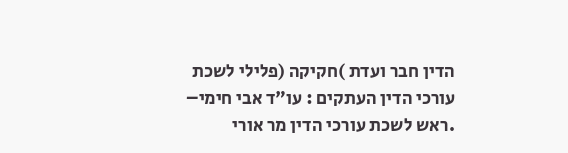הדין חבר ועדת )חקיקה (פלילי לשכת עורכי הדין העתקים : עו"ד אבי חימי– .ראש לשכת עורכי הדין מר אורי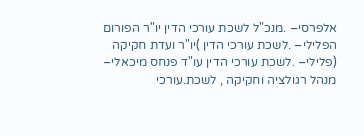אלפרסי– .מנכ"ל לשכת עורכי הדין יו"ר הפורום הפלילי– .לשכת עורכי הדין )יו"ר ועדת חקיקה (פלילי– .לשכת עורכי הדין עו"ד פנחס מיכאלי– מנהל רגולציה וחקיקה , לשכת.עורכי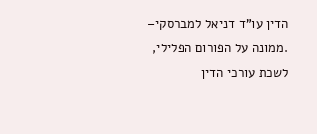הדין עו"ד דניאל למברסקי– .ממונה על הפורום הפלילי, לשכת עורכי הדין